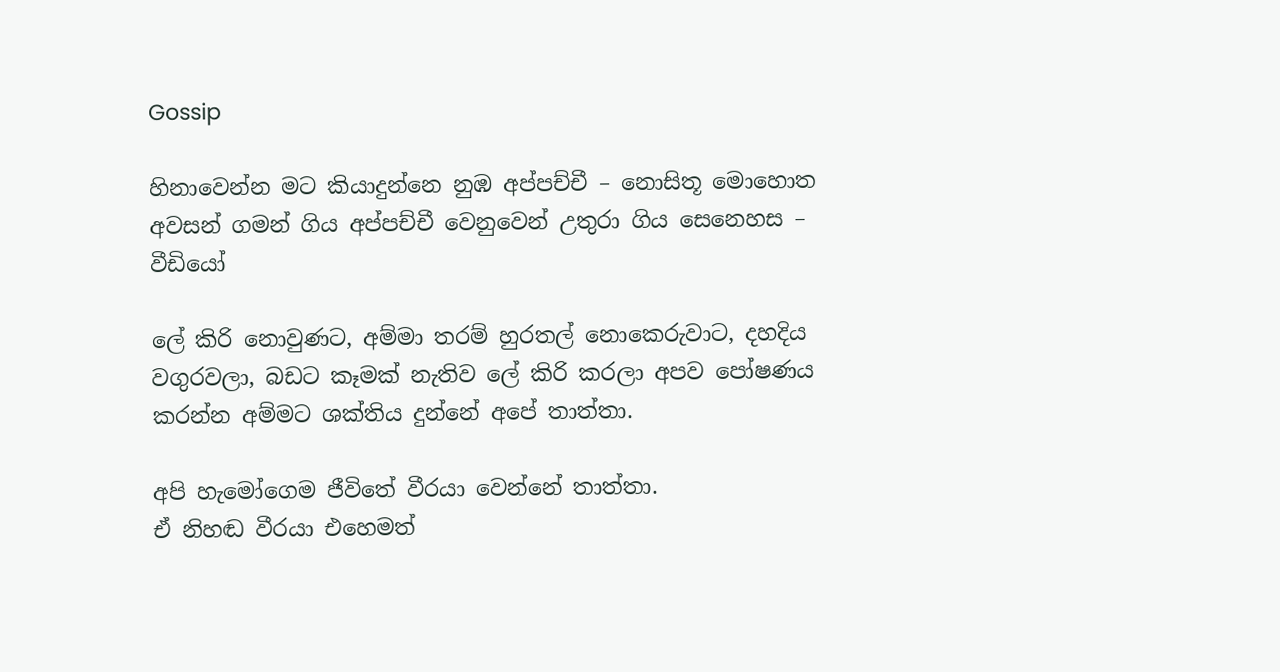Gossip

හිනාවෙන්න මට කියාදුන්නෙ නුඹ අප්පච්චී – නොසිතූ මොහොත අවසන් ගමන් ගිය අප්පච්චී වෙනුවෙන් උතුරා ගිය සෙනෙහස – වීඩියෝ

ලේ කිරි නොවුණට, අම්මා තරම් හුරතල් නොකෙරුවාට, දහදිය වගුරවලා, බඩට කෑමක් නැතිව ලේ කිරි කරලා අපව පෝෂණය කරන්න අම්මට ශක්තිය දුන්නේ අපේ තාත්තා.

අපි හැමෝගෙම ජීවිතේ වීරයා වෙන්නේ තාත්තා.
ඒ නිහඬ වීරයා එහෙමත්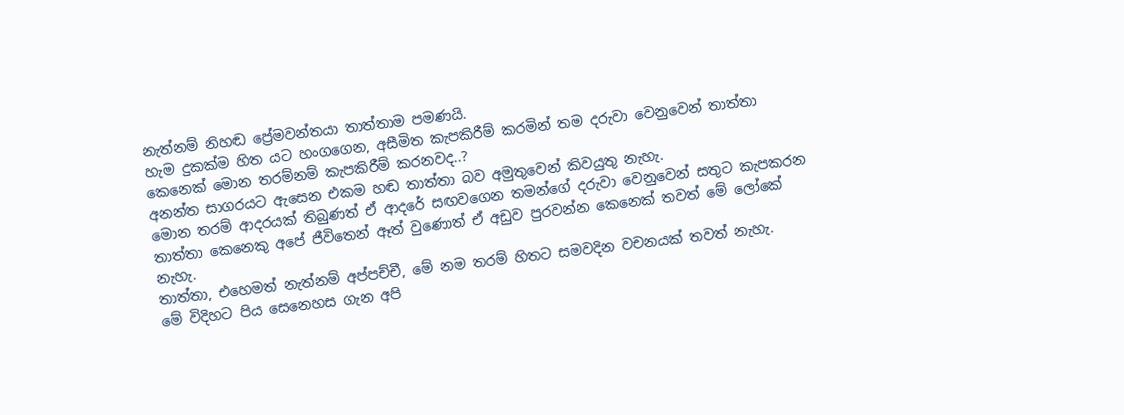නැත්නම් නිහඬ ප්‍රේමවන්තයා තාත්තාම පමණයි.
හැම දුකක්ම හිත යට හංගගෙන, අසීමිත කැපකිරීම් කරමින් තම දරුවා වෙනුවෙන් තාත්තා කෙනෙක් මොන තරම්නම් කැපකිරීම් කරනවද..?
අනන්ත සාගරයට ඇසෙන එකම හඬ තාත්තා බව අමුතුවෙන් කිවයුතු නැහැ.
මොන තරම් ආදරයක් තිබුණත් ඒ ආදරේ සඟවගෙන තමන්ගේ දරුවා වෙනුවෙන් සතුට කැපකරන තාත්තා කෙනෙකු අපේ ජීවිතෙන් ඈත් වුණොත් ඒ අඩුව පුරවන්න කෙනෙක් තවත් මේ ලෝකේ නැහැ.
තාත්තා, එහෙමත් නැත්නම් අප්පච්චී, මේ නම තරම් හිතට සමවදින වචනයක් තවත් නැහැ.
මේ විදිහට පිය සෙනෙහස ගැන අපි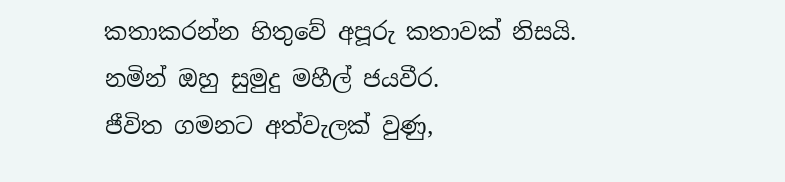කතාකරන්න හිතුවේ අපූරු කතාවක් නිසයි.
නමින් ඔහු සුමුදු මහීල් ජයවීර.
ජීවිත ගමනට අත්වැලක් වුණු,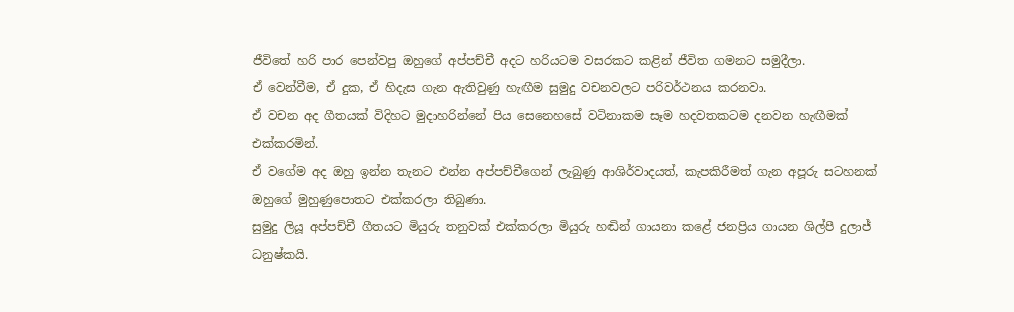ජීවිතේ හරි පාර පෙන්වපු ඔහුගේ අප්පච්චී අදට හරියටම වසරකට කළින් ජීවිත ගමනට සමුදීලා.
ඒ වෙන්වීම, ඒ දුක, ඒ හිදැස ගැන ඇතිවුණු හැඟීම සුමුදු වචනවලට පරිවර්ථනය කරනවා.
ඒ වචන අද ගීතයක් විදිහට මුදාහරින්නේ පිය සෙනෙහසේ වටිනාකම සෑම හදවතකටම දනවන හැඟීමක් එක්කරමින්.
ඒ වගේම අද ඔහු ඉන්න තැනට එන්න අප්පච්චීගෙන් ලැබුණු ආශිර්වාදයත්, කැපකිරීමත් ගැන අපූරු සටහනක් ඔහුගේ මුහුණුපොතට එක්කරලා තිබුණා.
සුමුදු ලියූ අප්පච්චී ගීතයට මියුරු තනුවක් එක්කරලා මියුරු හඬින් ගායනා කළේ ජනප්‍රිය ගායන ශිල්පී දුලාජ් ධනුෂ්කයි.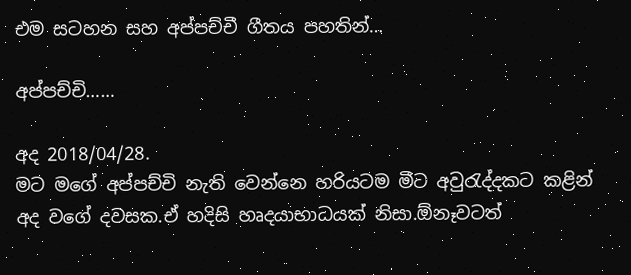එම සටහන සහ අප්පච්චී ගීතය පහතින්…

අප්පච්චි……

අද 2018/04/28.
මට මගේ අප්පච්චි නැති වෙන්නෙ හරියටම මීට අවුරැද්දකට කළින් අද වගේ දවසක.ඒ හදිසි හෘදයාභාධයක් නිසා.ඕනෑවටත්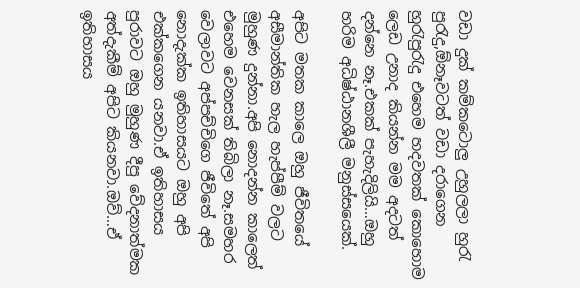වඩා දුක් කම්කටොලු උහුලලා හුරැ පුරැදු,ඕනෑවටත් වඩා දරාගෙන හුරැපුරැදු එහෙම හදවතක් කොහොම ලෙඩ උනාද කියන්න මම අදටත් දන්නෙ නෑ.එකක් පැහැදිලියි…ඔහු හරිම අධිෂ්ඨානශීලී මනුස්සයෙක්.

අපිට මතක කාලෙ ඔහු ජීවිතයේ අසීමාන්තික හැල හැප්පීම් වලට මුහුණ දුන්නා.අපි නොදන්න කාලෙත් එහෙම වෙනසක් තිබිලා නෑ.සමහර වෙලාවට අප්පච්චිගෙ ජීවිතේ අපි නොදැක්ක ඉතිහාසයට ඔහු අපි එක්කගෙන යනවා.ඒ ඉතිහාසය පුරාවට ඔහු මුහුණ දීපු වේදනාත්මක අත්දැකීම් අපිට කියනවා.ඔව්…ඒ ඉතිහාසය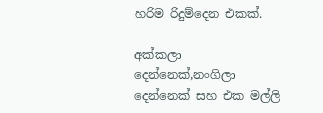හරිම රිදුම්දෙන එකක්.

අක්කලා දෙන්නෙක්,නංගිලා දෙන්නෙක් සහ එක මල්ලි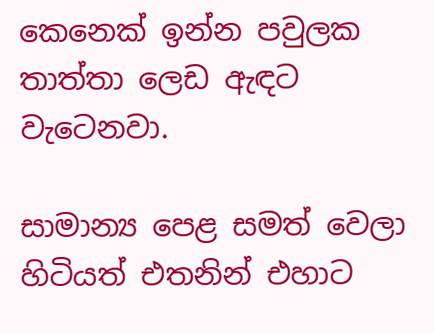කෙනෙක් ඉන්න පවුලක තාත්තා ලෙඩ ඇඳට වැටෙනවා.

සාමාන්‍ය පෙළ සමත් වෙලා හිටියත් එතනින් එහාට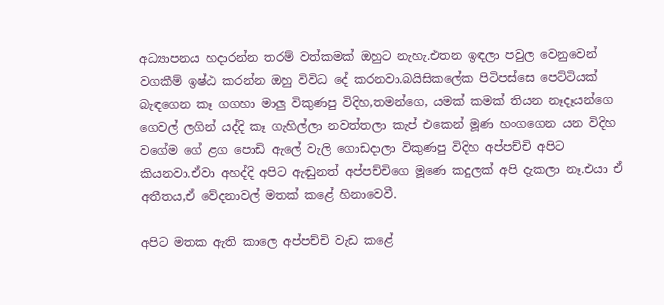අධ්‍යාපනය හදාරන්න තරම් වත්කමක් ඔහුට නැහැ.එතන ඉඳලා පවුල වෙනුවෙන් වගකීම් ඉෂ්ඨ කරන්න ඔහු විවිධ දේ කරනවා.බයිසිකලේක පිටිපස්සෙ පෙට්ටියක් බැඳගෙන කෑ ගගහා මාලු විකුණපු විදිහ,තමන්ගෙ, යමක් කමක් තියන නෑදෑයන්ගෙ ගෙවල් ලගින් යද්දි කෑ ගැහිල්ලා නවත්තලා කැප් එකෙන් මූණ හංගගෙන යන විදිහ වගේම ගේ ළග පොඩි ඇලේ වැලි ගොඩදාලා විකුණපු විදිහ අප්පච්චි අපිට කියනවා.ඒවා අහද්දි අපිට ඇඬුනත් අප්පච්චිගෙ මූණෙ කදුලක් අපි දැකලා නෑ.එයා ඒ අතීතය,ඒ වේදනාවල් මතක් කළේ හිනාවෙවී.

අපිට මතක ඇති කාලෙ අප්පච්චි වැඩ කළේ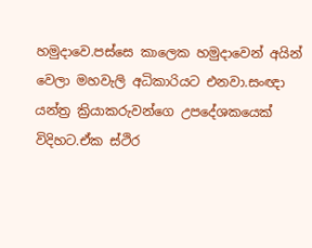හමුදාවෙ.පස්සෙ කාලෙක හමුදාවෙන් අයින් වෙලා මහවැලි අධිකාරියට එනවා.සංඥා යන්ත්‍ර ක්‍රියාකරුවන්ගෙ උපදේශකයෙක් විදිහට.ඒක ස්ථිර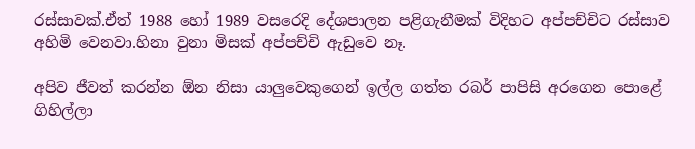රස්සාවක්.ඒත් 1988 හෝ 1989 වසරෙදි දේශපාලන පළිගැනීමක් විදිහට අප්පච්චිට රස්සාව අහිමි වෙනවා.හිනා වුනා මිසක් අප්පච්චි ඇඩුවෙ නෑ.

අපිව ජීවත් කරන්න ඕන නිසා යාලුවෙකුගෙන් ඉල්ල ගත්ත රබර් පාපිසි අරගෙන පොළේ ගිහිල්ලා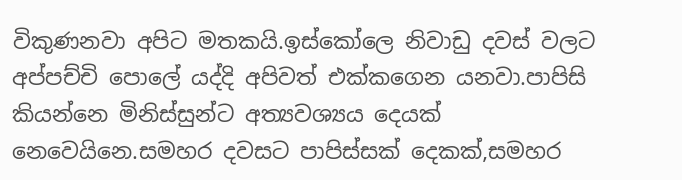විකුණනවා අපිට මතකයි.ඉස්කෝලෙ නිවාඩු දවස් වලට අප්පච්චි පොලේ යද්දි අපිවත් එක්කගෙන යනවා.පාපිසි කියන්නෙ මිනිස්සුන්ට අත්‍යවශ්‍යය දෙයක් නෙවෙයිනෙ.සමහර දවසට පාපිස්සක් දෙකක්,සමහර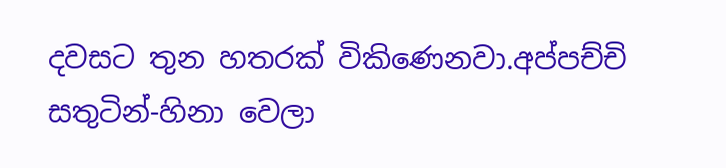දවසට තුන හතරක් විකිණෙනවා.අප්පච්චි සතුටින්-හිනා වෙලා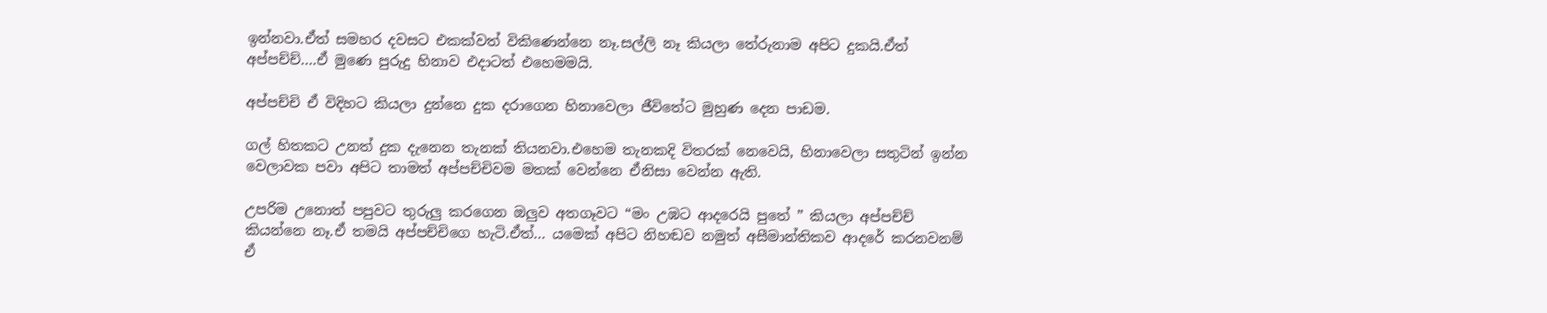ඉන්නවා.ඒත් සමහර දවසට එකක්වත් විකිණෙන්නෙ නෑ.සල්ලි නෑ කියලා තේරුනාම අපිට දුකයි.ඒත් අප්පච්ච්….ඒ මුණෙ පුරුදු හිනාව එදාටත් එහෙමමයි.

අප්පච්චි ඒ විදිහට කියලා දුන්නෙ දුක දරාගෙන හිනාවෙලා ජීවිතේට මුහුණ දෙන පාඩම.

ගල් හිතකට උනත් දුක දැනෙන තැනක් තියනවා.එහෙම තැනකදි විතරක් නෙවෙයි, හිනාවෙලා සතුටින් ඉන්න වෙලාවක පවා අපිට තාමත් අප්පච්චිවම මතක් වෙන්නෙ ඒනිසා වෙන්න ඇති.

උපරිම උනොත් පපුවට තුරුලු කරගෙන ඔලුව අතගෑවට “මං උඹට ආදරෙයි පුතේ ” කියලා අප්පච්ච් කියන්නෙ නෑ.ඒ තමයි අප්පච්චිගෙ හැටි.ඒත්… යමෙක් අපිට නිහඬව නමුත් අසීමාන්තිකව ආදරේ කරනවනම් ඒ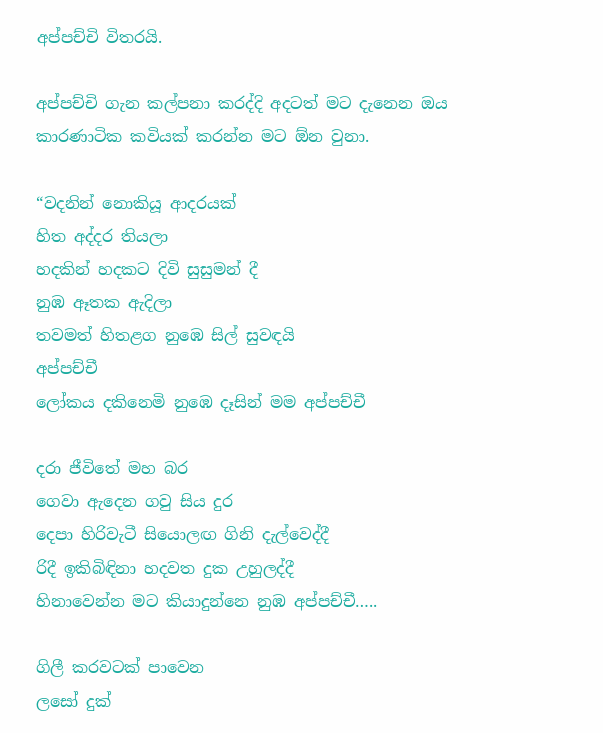අප්පච්චි විතරයි.

අප්පච්චි ගැන කල්පනා කරද්දි අදටත් මට දැනෙන ඔය කාරණාටික කවියක් කරන්න මට ඕන වුනා.

“වදනින් නොකියූ ආදරයක්
හිත අද්දර තියලා
හදකින් හදකට දිවි සුසුමන් දී
නුඹ ඈතක ඇදිලා
තවමත් හිතළග නුඹෙ සිල් සුවඳයි
අප්පච්චී
ලෝකය දකිනෙමි නුඹෙ දෑසින් මම අප්පච්චී

දරා ජීවිතේ මහ බර
ගෙවා ඇදෙන ගවු සිය දුර
දෙපා හිරිවැටී සියොලඟ ගිනි දැල්වෙද්දී
රිදී ඉකිබිඳිනා හදවත දුක උහුලද්දී
හිනාවෙන්න මට කියාදුන්නෙ නුඹ අප්පච්චී…..

ගිලී කරවටක් පාවෙන
ලසෝ දුක්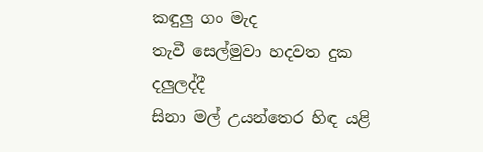කඳුලු ගං මැද
තැවී සෙල්මුවා හදවත දුක දලුලද්දී
සිනා මල් උයන්තෙර හිඳ යළි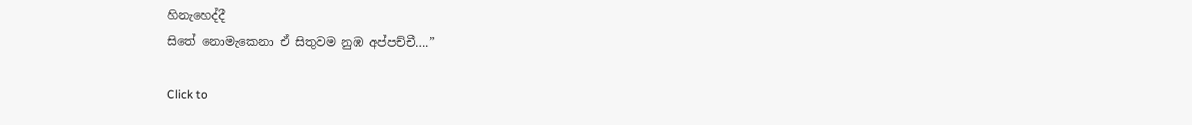හිනැහෙද්දී
සිතේ නොමැකෙනා ඒ සිතුවම නුඹ අප්පච්චී….”

Click to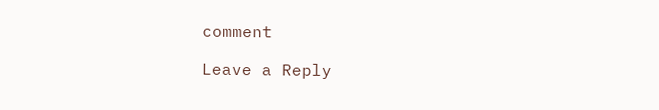comment

Leave a Reply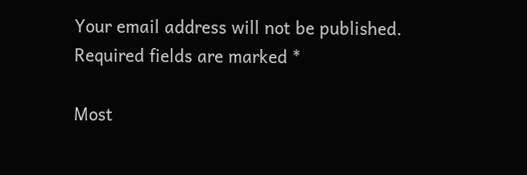Your email address will not be published. Required fields are marked *

Most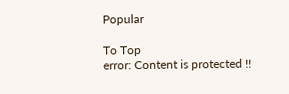Popular

To Top
error: Content is protected !!